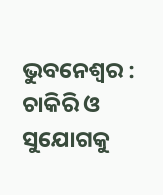ଭୁବନେଶ୍ୱର : ଚାକିରି ଓ ସୁଯୋଗକୁ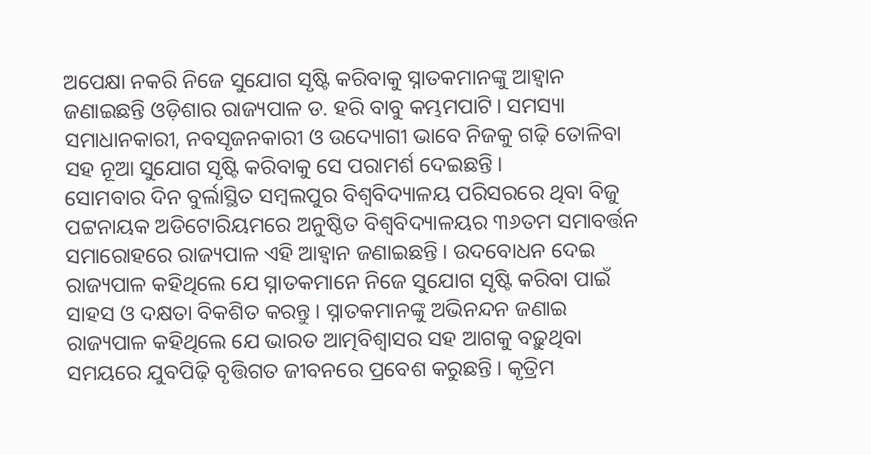ଅପେକ୍ଷା ନକରି ନିଜେ ସୁଯୋଗ ସୃଷ୍ଟି କରିବାକୁ ସ୍ନାତକମାନଙ୍କୁ ଆହ୍ୱାନ ଜଣାଇଛନ୍ତି ଓଡ଼ିଶାର ରାଜ୍ୟପାଳ ଡ. ହରି ବାବୁ କମ୍ଭମପାଟି। ସମସ୍ୟା ସମାଧାନକାରୀ, ନବସୃଜନକାରୀ ଓ ଉଦ୍ୟୋଗୀ ଭାବେ ନିଜକୁ ଗଢ଼ି ତୋଳିବା ସହ ନୂଆ ସୁଯୋଗ ସୃଷ୍ଟି କରିବାକୁ ସେ ପରାମର୍ଶ ଦେଇଛନ୍ତି।
ସୋମବାର ଦିନ ବୁର୍ଲାସ୍ଥିତ ସମ୍ବଲପୁର ବିଶ୍ୱବିଦ୍ୟାଳୟ ପରିସରରେ ଥିବା ବିଜୁ ପଟ୍ଟନାୟକ ଅଡିଟୋରିୟମରେ ଅନୁଷ୍ଠିତ ବିଶ୍ୱବିଦ୍ୟାଳୟର ୩୬ତମ ସମାବର୍ତ୍ତନ ସମାରୋହରେ ରାଜ୍ୟପାଳ ଏହି ଆହ୍ୱାନ ଜଣାଇଛନ୍ତି । ଉଦବୋଧନ ଦେଇ ରାଜ୍ୟପାଳ କହିଥିଲେ ଯେ ସ୍ନାତକମାନେ ନିଜେ ସୁଯୋଗ ସୃଷ୍ଟି କରିବା ପାଇଁ ସାହସ ଓ ଦକ୍ଷତା ବିକଶିତ କରନ୍ତୁ। ସ୍ନାତକମାନଙ୍କୁ ଅଭିନନ୍ଦନ ଜଣାଇ ରାଜ୍ୟପାଳ କହିଥିଲେ ଯେ ଭାରତ ଆତ୍ମବିଶ୍ୱାସର ସହ ଆଗକୁ ବଢ଼ୁଥିବା ସମୟରେ ଯୁବପିଢ଼ି ବୃତ୍ତିଗତ ଜୀବନରେ ପ୍ରବେଶ କରୁଛନ୍ତି। କୃତ୍ରିମ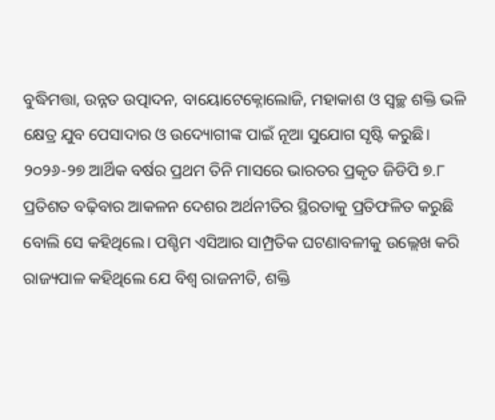ବୁଦ୍ଧିମତ୍ତା, ଉନ୍ନତ ଉତ୍ପାଦନ, ବାୟୋଟେକ୍ନୋଲୋଜି, ମହାକାଶ ଓ ସ୍ୱଚ୍ଛ ଶକ୍ତି ଭଳି କ୍ଷେତ୍ର ଯୁବ ପେସାଦାର ଓ ଉଦ୍ୟୋଗୀଙ୍କ ପାଇଁ ନୂଆ ସୁଯୋଗ ସୃଷ୍ଟି କରୁଛି। ୨୦୨୬-୨୭ ଆର୍ଥିକ ବର୍ଷର ପ୍ରଥମ ତିନି ମାସରେ ଭାରତର ପ୍ରକୃତ ଜିଡିପି ୭.୮ ପ୍ରତିଶତ ବଢ଼ିବାର ଆକଳନ ଦେଶର ଅର୍ଥନୀତିର ସ୍ଥିରତାକୁ ପ୍ରତିଫଳିତ କରୁଛି ବୋଲି ସେ କହିଥିଲେ। ପଶ୍ଚିମ ଏସିଆର ସାମ୍ପ୍ରତିକ ଘଟଣାବଳୀକୁ ଉଲ୍ଲେଖ କରି ରାଜ୍ୟପାଳ କହିଥିଲେ ଯେ ବିଶ୍ୱ ରାଜନୀତି, ଶକ୍ତି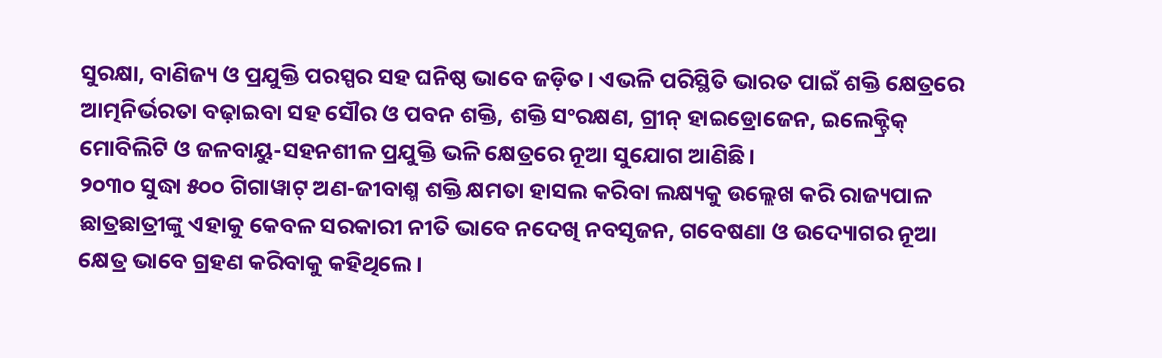ସୁରକ୍ଷା, ବାଣିଜ୍ୟ ଓ ପ୍ରଯୁକ୍ତି ପରସ୍ପର ସହ ଘନିଷ୍ଠ ଭାବେ ଜଡ଼ିତ। ଏଭଳି ପରିସ୍ଥିତି ଭାରତ ପାଇଁ ଶକ୍ତି କ୍ଷେତ୍ରରେ ଆତ୍ମନିର୍ଭରତା ବଢ଼ାଇବା ସହ ସୌର ଓ ପବନ ଶକ୍ତି, ଶକ୍ତି ସଂରକ୍ଷଣ, ଗ୍ରୀନ୍ ହାଇଡ୍ରୋଜେନ, ଇଲେକ୍ଟ୍ରିକ୍ ମୋବିଲିଟି ଓ ଜଳବାୟୁ-ସହନଶୀଳ ପ୍ରଯୁକ୍ତି ଭଳି କ୍ଷେତ୍ରରେ ନୂଆ ସୁଯୋଗ ଆଣିଛି।
୨୦୩୦ ସୁଦ୍ଧା ୫୦୦ ଗିଗାୱାଟ୍ ଅଣ-ଜୀବାଶ୍ମ ଶକ୍ତି କ୍ଷମତା ହାସଲ କରିବା ଲକ୍ଷ୍ୟକୁ ଉଲ୍ଲେଖ କରି ରାଜ୍ୟପାଳ ଛାତ୍ରଛାତ୍ରୀଙ୍କୁ ଏହାକୁ କେବଳ ସରକାରୀ ନୀତି ଭାବେ ନଦେଖି ନବସୃଜନ, ଗବେଷଣା ଓ ଉଦ୍ୟୋଗର ନୂଆ କ୍ଷେତ୍ର ଭାବେ ଗ୍ରହଣ କରିବାକୁ କହିଥିଲେ।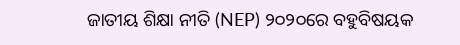ଜାତୀୟ ଶିକ୍ଷା ନୀତି (NEP) ୨୦୨୦ରେ ବହୁବିଷୟକ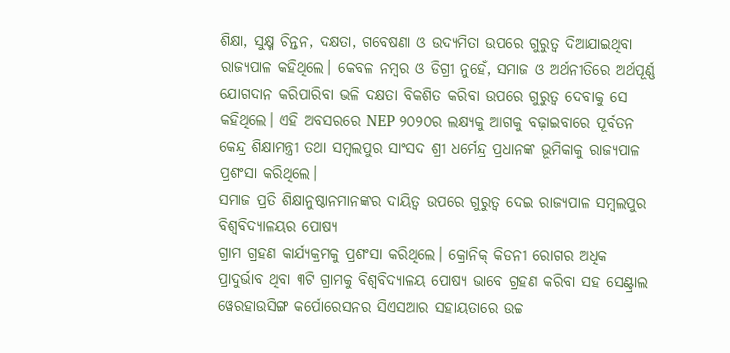ଶିକ୍ଷା, ସୁକ୍ଷ୍ମ ଚିନ୍ତନ, ଦକ୍ଷତା, ଗବେଷଣା ଓ ଉଦ୍ୟମିତା ଉପରେ ଗୁରୁତ୍ୱ ଦିଆଯାଇଥିବା ରାଜ୍ୟପାଳ କହିଥିଲେ। କେବଳ ନମ୍ବର ଓ ଡିଗ୍ରୀ ନୁହେଁ, ସମାଜ ଓ ଅର୍ଥନୀତିରେ ଅର୍ଥପୂର୍ଣ୍ଣ ଯୋଗଦାନ କରିପାରିବା ଭଳି ଦକ୍ଷତା ବିକଶିତ କରିବା ଉପରେ ଗୁରୁତ୍ୱ ଦେବାକୁ ସେ କହିଥିଲେ। ଏହି ଅବସରରେ NEP ୨୦୨୦ର ଲକ୍ଷ୍ୟକୁ ଆଗକୁ ବଢ଼ାଇବାରେ ପୂର୍ବତନ କେନ୍ଦ୍ର ଶିକ୍ଷାମନ୍ତ୍ରୀ ତଥା ସମ୍ବଲପୁର ସାଂସଦ ଶ୍ରୀ ଧର୍ମେନ୍ଦ୍ର ପ୍ରଧାନଙ୍କ ଭୂମିକାକୁ ରାଜ୍ୟପାଳ ପ୍ରଶଂସା କରିଥିଲେ।
ସମାଜ ପ୍ରତି ଶିକ୍ଷାନୁଷ୍ଠାନମାନଙ୍କର ଦାୟିତ୍ୱ ଉପରେ ଗୁରୁତ୍ୱ ଦେଇ ରାଜ୍ୟପାଳ ସମ୍ବଲପୁର ବିଶ୍ୱବିଦ୍ୟାଳୟର ପୋଷ୍ୟ
ଗ୍ରାମ ଗ୍ରହଣ କାର୍ଯ୍ୟକ୍ରମକୁ ପ୍ରଶଂସା କରିଥିଲେ। କ୍ରୋନିକ୍ କିଡନୀ ରୋଗର ଅଧିକ ପ୍ରାଦୁର୍ଭାବ ଥିବା ୩ଟି ଗ୍ରାମକୁ ବିଶ୍ୱବିଦ୍ୟାଳୟ ପୋଷ୍ୟ ଭାବେ ଗ୍ରହଣ କରିବା ସହ ସେଣ୍ଟ୍ରାଲ ୱେରହାଉସିଙ୍ଗ କର୍ପୋରେସନର ସିଏସଆର ସହାୟତାରେ ଉଚ୍ଚ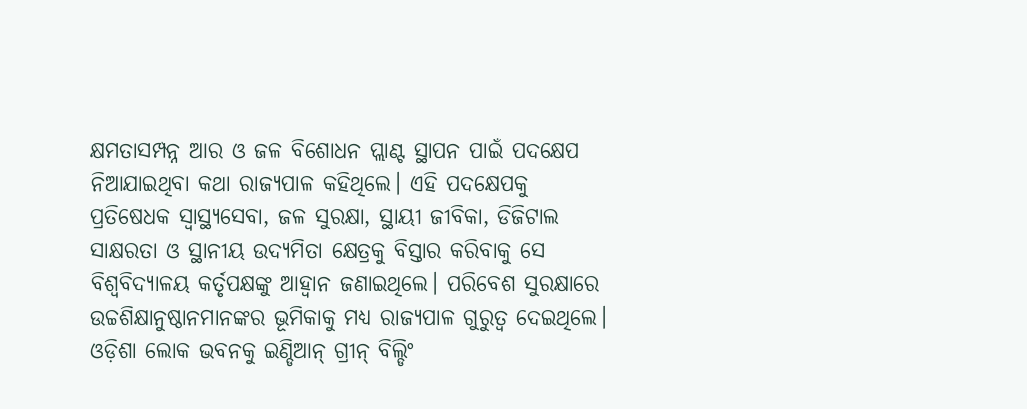କ୍ଷମତାସମ୍ପନ୍ନ ଆର ଓ ଜଳ ବିଶୋଧନ ପ୍ଲାଣ୍ଟ ସ୍ଥାପନ ପାଇଁ ପଦକ୍ଷେପ ନିଆଯାଇଥିବା କଥା ରାଜ୍ୟପାଳ କହିଥିଲେ। ଏହି ପଦକ୍ଷେପକୁ ପ୍ରତିଷେଧକ ସ୍ୱାସ୍ଥ୍ୟସେବା, ଜଳ ସୁରକ୍ଷା, ସ୍ଥାୟୀ ଜୀବିକା, ଡିଜିଟାଲ ସାକ୍ଷରତା ଓ ସ୍ଥାନୀୟ ଉଦ୍ୟମିତା କ୍ଷେତ୍ରକୁ ବିସ୍ତାର କରିବାକୁ ସେ ବିଶ୍ୱବିଦ୍ୟାଳୟ କର୍ତୃପକ୍ଷଙ୍କୁ ଆହ୍ୱାନ ଜଣାଇଥିଲେ। ପରିବେଶ ସୁରକ୍ଷାରେ ଉଚ୍ଚଶିକ୍ଷାନୁଷ୍ଠାନମାନଙ୍କର ଭୂମିକାକୁ ମଧ୍ୟ ରାଜ୍ୟପାଳ ଗୁରୁତ୍ୱ ଦେଇଥିଲେ। ଓଡ଼ିଶା ଲୋକ ଭବନକୁ ଇଣ୍ଡିଆନ୍ ଗ୍ରୀନ୍ ବିଲ୍ଡିଂ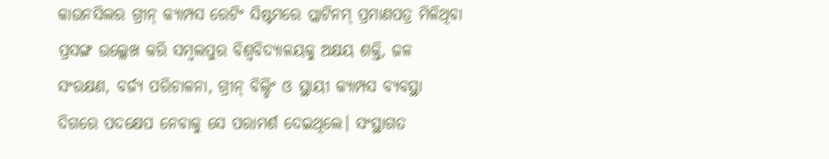କାଉନସିଲର ଗ୍ରୀନ୍ କ୍ୟାମ୍ପସ ରେଟିଂ ସିଷ୍ଟମରେ ପ୍ଲାଟିନମ୍ ପ୍ରମାଣପତ୍ର ମିଳିଥିବା ପ୍ରସଙ୍ଗ ଉଲ୍ଲେଖ କରି ସମ୍ବଲପୁର ବିଶ୍ୱବିଦ୍ୟାଳୟକୁ ଅକ୍ଷୟ ଶକ୍ତି, ଜଳ ସଂରକ୍ଷଣ, ବର୍ଜ୍ୟ ପରିଚାଳନା, ଗ୍ରୀନ୍ ବିଲ୍ଡିଂ ଓ ସ୍ଥାୟୀ କ୍ୟାମ୍ପସ ବ୍ୟବସ୍ଥା ଦିଗରେ ପଦକ୍ଷେପ ନେବାକୁ ସେ ପରାମର୍ଶ ଦେଇଥିଲେ। ସଂସ୍ଥାଗତ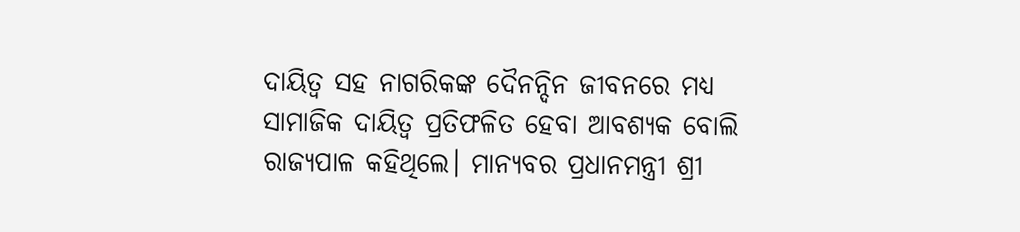ଦାୟିତ୍ୱ ସହ ନାଗରିକଙ୍କ ଦୈନନ୍ଦିନ ଜୀବନରେ ମଧ୍ୟ ସାମାଜିକ ଦାୟିତ୍ୱ ପ୍ରତିଫଳିତ ହେବା ଆବଶ୍ୟକ ବୋଲି ରାଜ୍ୟପାଳ କହିଥିଲେ। ମାନ୍ୟବର ପ୍ରଧାନମନ୍ତ୍ରୀ ଶ୍ରୀ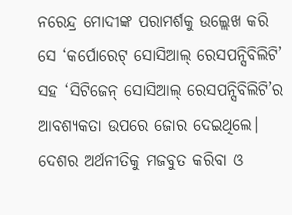ନରେନ୍ଦ୍ର ମୋଦୀଙ୍କ ପରାମର୍ଶକୁ ଉଲ୍ଲେଖ କରି ସେ ‘କର୍ପୋରେଟ୍ ସୋସିଆଲ୍ ରେସପନ୍ସିବିଲିଟି’ ସହ ‘ସିଟିଜେନ୍ ସୋସିଆଲ୍ ରେସପନ୍ସିବିଲିଟି’ର ଆବଶ୍ୟକତା ଉପରେ ଜୋର ଦେଇଥିଲେ।
ଦେଶର ଅର୍ଥନୀତିକୁ ମଜବୁତ କରିବା ଓ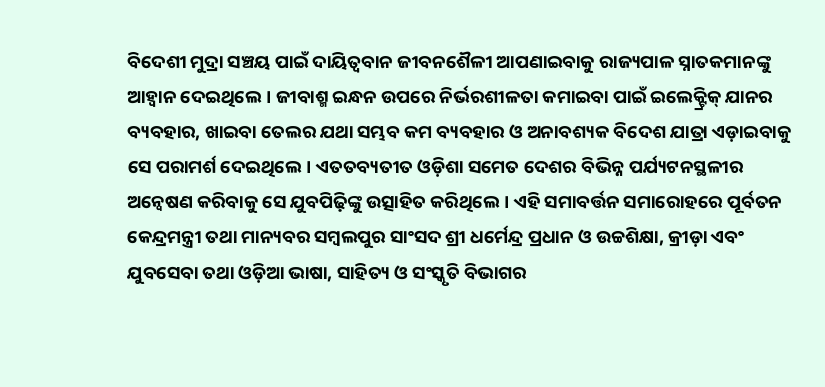ବିଦେଶୀ ମୁଦ୍ରା ସଞ୍ଚୟ ପାଇଁ ଦାୟିତ୍ୱବାନ ଜୀବନଶୈଳୀ ଆପଣାଇବାକୁ ରାଜ୍ୟପାଳ ସ୍ନାତକମାନଙ୍କୁ ଆହ୍ୱାନ ଦେଇଥିଲେ। ଜୀବାଶ୍ମ ଇନ୍ଧନ ଉପରେ ନିର୍ଭରଶୀଳତା କମାଇବା ପାଇଁ ଇଲେକ୍ଟ୍ରିକ୍ ଯାନର ବ୍ୟବହାର, ଖାଇବା ତେଲର ଯଥା ସମ୍ଭବ କମ ବ୍ୟବହାର ଓ ଅନାବଶ୍ୟକ ବିଦେଶ ଯାତ୍ରା ଏଡ଼ାଇବାକୁ ସେ ପରାମର୍ଶ ଦେଇଥିଲେ। ଏତତବ୍ୟତୀତ ଓଡ଼ିଶା ସମେତ ଦେଶର ବିଭିନ୍ନ ପର୍ଯ୍ୟଟନସ୍ଥଳୀର ଅନ୍ୱେଷଣ କରିବାକୁ ସେ ଯୁବପିଢ଼ିଙ୍କୁ ଉତ୍ସାହିତ କରିଥିଲେ। ଏହି ସମାବର୍ତ୍ତନ ସମାରୋହରେ ପୂର୍ବତନ କେନ୍ଦ୍ରମନ୍ତ୍ରୀ ତଥା ମାନ୍ୟବର ସମ୍ବଲପୁର ସାଂସଦ ଶ୍ରୀ ଧର୍ମେନ୍ଦ୍ର ପ୍ରଧାନ ଓ ଉଚ୍ଚଶିକ୍ଷା, କ୍ରୀଡ଼ା ଏବଂ ଯୁବସେବା ତଥା ଓଡ଼ିଆ ଭାଷା, ସାହିତ୍ୟ ଓ ସଂସ୍କୃତି ବିଭାଗର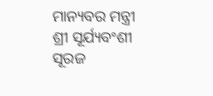ମାନ୍ୟବର ମନ୍ତ୍ରୀ ଶ୍ରୀ ସୂର୍ଯ୍ୟବଂଶୀ ସୂରଜ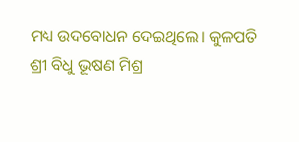ମଧ୍ୟ ଉଦବୋଧନ ଦେଇଥିଲେ। କୁଳପତି ଶ୍ରୀ ବିଧୁ ଭୂଷଣ ମିଶ୍ର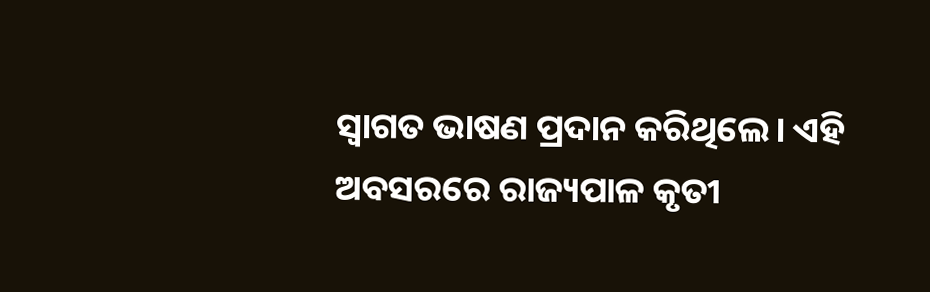ସ୍ୱାଗତ ଭାଷଣ ପ୍ରଦାନ କରିଥିଲେ। ଏହି ଅବସରରେ ରାଜ୍ୟପାଳ କୃତୀ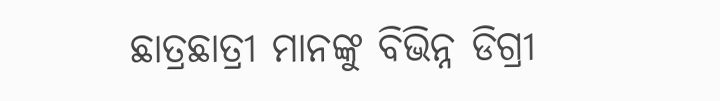ଛାତ୍ରଛାତ୍ରୀ ମାନଙ୍କୁ ବିଭିନ୍ନ ଡିଗ୍ରୀ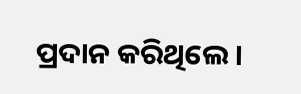ପ୍ରଦାନ କରିଥିଲେ।